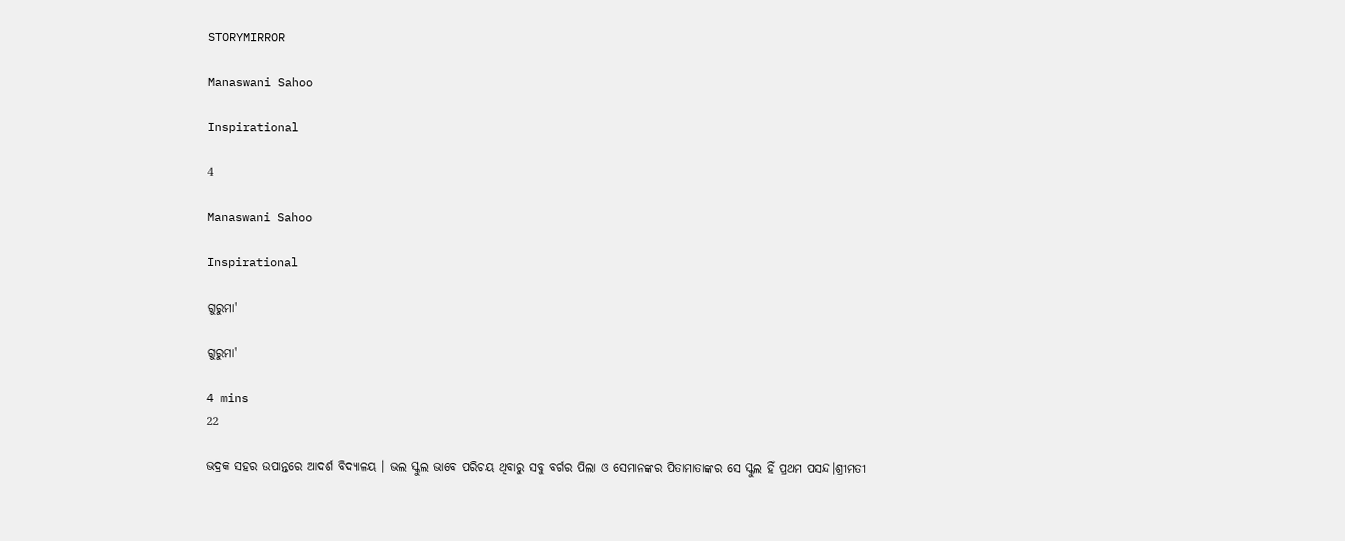STORYMIRROR

Manaswani Sahoo

Inspirational

4

Manaswani Sahoo

Inspirational

ଗୁରୁମା'

ଗୁରୁମା'

4 mins
22

ଭଦ୍ରକ ସହର ଉପାନ୍ତରେ ଆଦର୍ଶ ବିଦ୍ଯାଳୟ । ଭଲ ସ୍କୁଲ ଭାବେ ପରିଚୟ ଥିବାରୁ ସବୁ ବର୍ଗର ପିଲା ଓ ସେମାନଙ୍କର ପିତାମାତାଙ୍କର ସେ ସ୍କୁଲ ହିଁ ପ୍ରଥମ ପସନ୍ଦ।ଶ୍ରୀମତୀ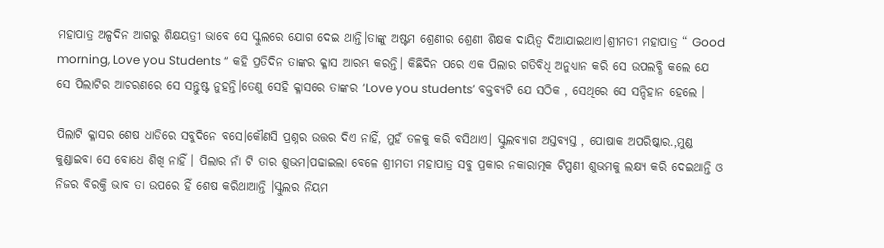ମହାପାତ୍ର ଅଳ୍ପଦିନ ଆଗରୁ ଶିକ୍ଷୟତ୍ରୀ ଭାବେ ସେ ସ୍କୁଲରେ ଯୋଗ ଦେଇ ଥାନ୍ତି।ତାଙ୍କୁ ଅଷ୍ଟମ ଶ୍ରେଣୀର ଶ୍ରେଣୀ ଶିକ୍ଷକ ଦାୟିତ୍ଵ ଦିଆଯାଇଥାଏ।ଶ୍ରୀମତୀ ମହାପାତ୍ର “ Good morning, Love you Students “ କହି ପ୍ରତିଦିନ ତାଙ୍କର କ୍ଳାସ ଆରମ୍ଭ କରନ୍ତି। କିଛିଦିନ ପରେ ଏକ ପିଲାର ଗତିବିଧି ଅନୁଧ୍ୟାନ କରି ସେ ଉପଲବ୍ଧି କଲେ ଯେ ସେ ପିଲାଟିର ଆଚରଣରେ ସେ ସନ୍ତୁଷ୍ଟ ନୁହନ୍ତି।ତେଣୁ ସେହି କ୍ଳାସରେ ତାଙ୍କର ‘Love you students’ ବକ୍ତବ୍ୟଟି ଯେ ସଠିକ , ସେଥିରେ ସେ ସନ୍ଦିହାନ ହେଲେ ।

ପିଲାଟି କ୍ଳାସର ଶେଷ ଧାଡିରେ ସବୁଦିନେ ବସେ।କୌଣସି ପ୍ରଶ୍ନର ଉତ୍ତର ଦିଏ ନାହିଁ, ମୁହଁ ତଳକୁ କରି ବସିଥାଏ। ସ୍କୁଲବ୍ୟାଗ ଅସ୍ତବ୍ଯସ୍ତ , ପୋଷାକ ଅପରିଷ୍କାର.,ମୁଣ୍ଡ କୁଣ୍ଡାଇବା ସେ ବୋଧେ ଶିଖି ନାହିଁ । ପିଲାର ନାଁ ଟି ତାର ଶୁଭମ।ପଢାଇଲା ବେଳେ ଶ୍ରୀମତୀ ମହାପାତ୍ର ସବୁ ପ୍ରକାର ନକାରାତ୍ମକ ଟିପ୍ପଣୀ ଶୁଭମକୁ ଲକ୍ଷ୍ୟ କରି ଦେଇଥାନ୍ତି ଓ ନିଜର ବିରକ୍ତି ଭାବ ତା ଉପରେ ହିଁ ଶେଷ କରିଥାଆନ୍ତି ।ସ୍କୁଲର ନିୟମ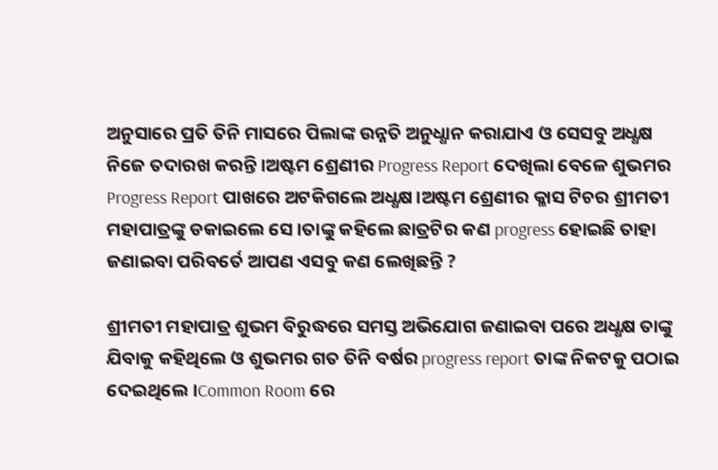ଅନୁସାରେ ପ୍ରତି ତିନି ମାସରେ ପିଲାଙ୍କ ଉନ୍ନତି ଅନୁଧ୍ଧାନ କରାଯାଏ ଓ ସେସବୁ ଅଧ୍ଧକ୍ଷ ନିଜେ ତଦାରଖ କରନ୍ତି ।ଅଷ୍ଟମ ଶ୍ରେଣୀର Progress Report ଦେଖିଲା ବେଳେ ଶୁଭମର Progress Report ପାଖରେ ଅଟକିଗଲେ ଅଧ୍ଧକ୍ଷ।ଅଷ୍ଟମ ଶ୍ରେଣୀର କ୍ଳାସ ଟିଚର ଶ୍ରୀମତୀ ମହାପାତ୍ରଙ୍କୁ ଡକାଇଲେ ସେ ।ତାଙ୍କୁ କହିଲେ ଛାତ୍ରଟିର କଣ progress ହୋଇଛି ତାହା ଜଣାଇବା ପରିବର୍ତେ ଆପଣ ଏସବୁ କଣ ଲେଖିଛନ୍ତି ?

ଶ୍ରୀମତୀ ମହାପାତ୍ର ଶୁଭମ ବିରୁଦ୍ଧରେ ସମସ୍ତ ଅଭିଯୋଗ ଜଣାଇବା ପରେ ଅଧ୍ଧକ୍ଷ ତାଙ୍କୁ ଯିବାକୁ କହିଥିଲେ ଓ ଶୁଭମର ଗତ ତିନି ବର୍ଷର progress report ତାଙ୍କ ନିକଟକୁ ପଠାଇ ଦେଇଥିଲେ।Common Room ରେ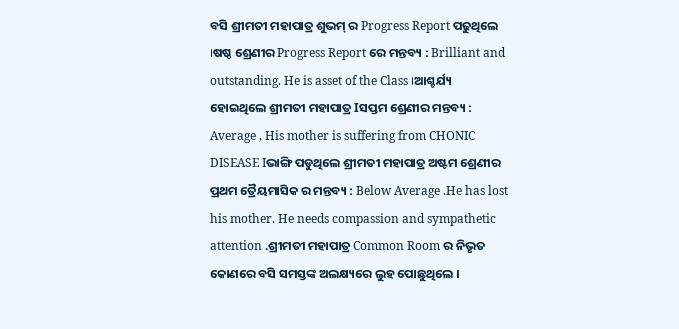ବସି ଶ୍ରୀମତୀ ମହାପାତ୍ର ଶୁଭମ୍ ର Progress Report ପଢୁଥିଲେ ।ଷଷ୍ଠ ଶ୍ରେଣୀର Progress Report ରେ ମନ୍ତବ୍ୟ : Brilliant and outstanding. He is asset of the Class ।ଆଶ୍ଚର୍ଯ୍ୟ ହୋଇଥିଲେ ଶ୍ରୀମତୀ ମହାପାତ୍ର Iସପ୍ତମ ଶ୍ରେଣୀର ମନ୍ତବ୍ୟ : Average , His mother is suffering from CHONIC DISEASE Iଭାଙ୍ଗି ପଡୁଥିଲେ ଶ୍ରୀମତୀ ମହାପାତ୍ର ଅଷ୍ଟମ ଶ୍ରେଣୀର ପ୍ରଥମ ତ୍ରୈୟମାସିକ ର ମନ୍ତବ୍ୟ : Below Average .He has lost his mother. He needs compassion and sympathetic attention .ଶ୍ରୀମତୀ ମହାପାତ୍ର Common Room ର ନିଭୃତ କୋଣରେ ବସି ସମସ୍ତଙ୍କ ଅଲକ୍ଷ୍ୟରେ ଲୁହ ପୋଛୁଥିଲେ ।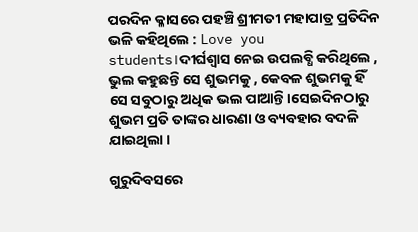ପରଦିନ କ୍ଳାସରେ ପହଞ୍ଚି ଶ୍ରୀମତୀ ମହାପାତ୍ର ପ୍ରତିଦିନ ଭଳି କହିଥିଲେ : Love you students।ଦୀର୍ଘଶ୍ଵାସ ନେଇ ଉପଲବ୍ଧି କରିଥିଲେ , ଭୁଲ କହୁଛନ୍ତି ସେ ଶୁଭମକୁ , କେବଳ ଶୁଭମକୁ ହିଁ ସେ ସବୁଠାରୁ ଅଧିକ ଭଲ ପାଆନ୍ତି।ସେଇଦିନଠାରୁ ଶୁଭମ ପ୍ରତି ତାଙ୍କର ଧାରଣା ଓ ବ୍ୟବହାର ବଦଳି ଯାଇଥିଲା ।

ଗୁରୁଦିବସରେ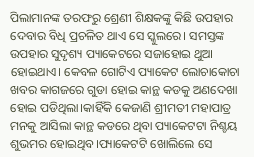ପିଲାମାନଙ୍କ ତରଫରୁ ଶ୍ରେଣୀ ଶିକ୍ଷକଙ୍କୁ କିଛି ଉପହାର ଦେବାର ବିଧି ପ୍ରଚଳିତ ଥାଏ ସେ ସ୍କୁଲରେ। ସମସ୍ତଙ୍କ ଉପହାର ସୁଦୃଶ୍ୟ ପ୍ୟାକେଟରେ ସଜାହୋଇ ଥୁଆ ହୋଇଥାଏ। କେବଳ ଗୋଟିଏ ପ୍ୟାକେଟ ଲୋଚାକୋଚା ଖବର କାଗଜରେ ଗୁଡା ହୋଇ କାନ୍ଥ କଡକୁ ଅଣଦେଖା ହୋଇ ପଡିଥିଲା।କାହିଁକି କେଜାଣି ଶ୍ରୀମତୀ ମହାପାତ୍ର ମନକୁ ଆସିଲା କାନ୍ଥ କଡରେ ଥିବା ପ୍ୟାକେଟଟା ନିଶ୍ଚୟ ଶୁଭମର ହୋଇଥିବ।ପ୍ୟାକେଟଟି ଖୋଲିଲେ ସେ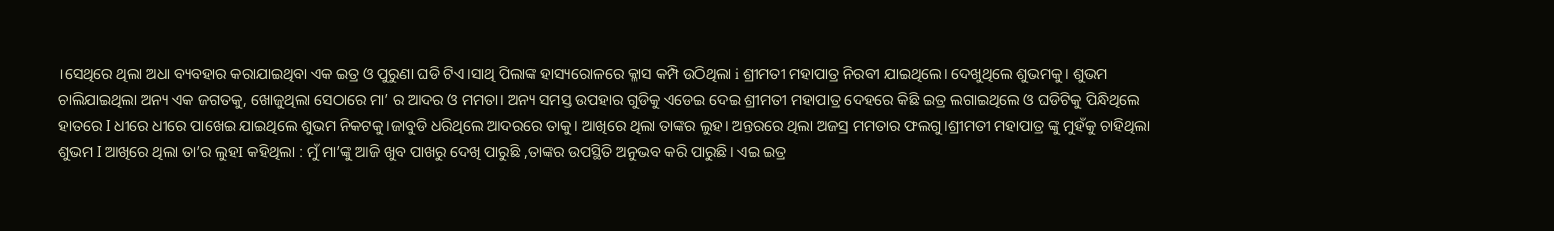।ସେଥିରେ ଥିଲା ଅଧା ବ୍ୟବହାର କରାଯାଇଥିବା ଏକ ଇତ୍ର ଓ ପୁରୁଣା ଘଡି ଟିଏ।ସାଥି ପିଲାଙ୍କ ହାସ୍ୟରୋଳରେ କ୍ଳାସ କମ୍ପି ଉଠିଥିଲା i ଶ୍ରୀମତୀ ମହାପାତ୍ର ନିରବୀ ଯାଇଥିଲେ। ଦେଖୁଥିଲେ ଶୁଭମକୁ। ଶୁଭମ ଚାଲିଯାଇଥିଲା ଅନ୍ୟ ଏକ ଜଗତକୁ, ଖୋଜୁଥିଲା ସେଠାରେ ମା’ ର ଆଦର ଓ ମମତା। ଅନ୍ୟ ସମସ୍ତ ଉପହାର ଗୁଡିକୁ ଏଡେଇ ଦେଇ ଶ୍ରୀମତୀ ମହାପାତ୍ର ଦେହରେ କିଛି ଇତ୍ର ଲଗାଇଥିଲେ ଓ ଘଡିଟିକୁ ପିନ୍ଧିଥିଲେ ହାତରେ I ଧୀରେ ଧୀରେ ପାଖେଇ ଯାଇଥିଲେ ଶୁଭମ ନିକଟକୁ।ଜାବୁଡି ଧରିଥିଲେ ଆଦରରେ ତାକୁ। ଆଖିରେ ଥିଲା ତାଙ୍କର ଲୁହ। ଅନ୍ତରରେ ଥିଲା ଅଜସ୍ର ମମତାର ଫଲଗୁ।ଶ୍ରୀମତୀ ମହାପାତ୍ର ଙ୍କୁ ମୁହଁକୁ ଚାହିଥିଲା ଶୁଭମ I ଆଖିରେ ଥିଲା ତା’ର ଲୁହI କହିଥିଲା : ମୁଁ ମା’ଙ୍କୁ ଆଜି ଖୁବ ପାଖରୁ ଦେଖି ପାରୁଛି ,ତାଙ୍କର ଉପସ୍ଥିତି ଅନୁଭବ କରି ପାରୁଛି। ଏଇ ଇତ୍ର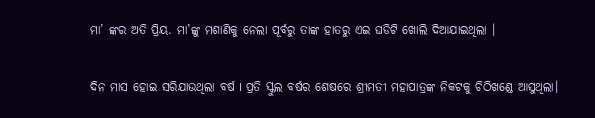ମା’ ଙ୍କର ଅତି ପ୍ରିୟ. ମା’ଙ୍କୁ ମଶାଣିକୁ ନେଲା ପୂର୍ବରୁ ତାଙ୍କ ହାତରୁ ଏଇ ଘଡିଟି ଖୋଲି ଦିଆଯାଇଥିଲା ।

ଦିନ ମାସ ହୋଇ ସରିଯାଉଥିଲା ବର୍ଷ I ପ୍ରତି ସ୍କୁଲ ବର୍ଷର ଶେଷରେ ଶ୍ରୀମତୀ ମହାପାତ୍ରଙ୍କ ନିକଟକୁ ଚିଠିଖଣ୍ଡେ ଆସୁଥିଲା।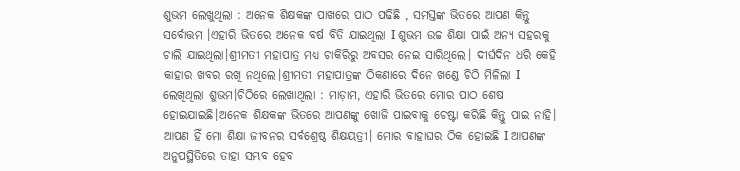ଶୁଭମ ଲେଖୁଥିଲା : ଅନେକ ଶିକ୍ଷକଙ୍କ ପାଖରେ ପାଠ ପଢିଛି , ସମସ୍ତଙ୍କ ଭିତରେ ଆପଣ କିନ୍ତୁ ସର୍ବୋତ୍ତମ ।ଏହାରି ଭିତରେ ଅନେକ ବର୍ଷ ବିତି ଯାଇଥିଲା I ଶୁଭମ ଉଚ୍ଚ ଶିକ୍ଷା ପାଇଁ ଅନ୍ୟ ସହରକୁ ଚାଲି ଯାଇଥିଲା।ଶ୍ରୀମତୀ ମହାପାତ୍ର ମଧ୍ୟ ଚାକିରିରୁ ଅବସର ନେଇ ସାରିଥିଲେ। ଦୀର୍ଘଦିନ ଧରି କେହି କାହାର ଖବର ରଖି ନଥିଲେ।ଶ୍ରୀମତୀ ମହାପାତ୍ରଙ୍କ ଠିକଣାରେ ଦିନେ ଖଣ୍ଡେ ଚିଠି ମିଳିଲା I ଲେଖିଥିଲା ଶୁଭମ।ଚିଠିରେ ଲେଖାଥିଲା : ମାଡ଼ାମ, ଏହାରି ଭିତରେ ମୋର ପାଠ ଶେଷ ହୋଇଯାଇଛି।ଅନେକ ଶିକ୍ଷକଙ୍କ ଭିତରେ ଆପଣଙ୍କୁ ଖୋଜି ପାଇବାକୁ ଚେଷ୍ଟା କରିଛି କିନ୍ତୁ ପାଇ ନାହି। ଆପଣ ହିଁ ମୋ ଶିକ୍ଷା ଜୀବନର ସର୍ବଶ୍ରେଷ୍ଠ ଶିକ୍ଷୟତ୍ରୀ। ମୋର ବାହାଘର ଠିକ ହୋଇଛି I ଆପଣଙ୍କ ଅନୁପସ୍ଥିତିରେ ତାହା ସମ୍ଭବ ହେବ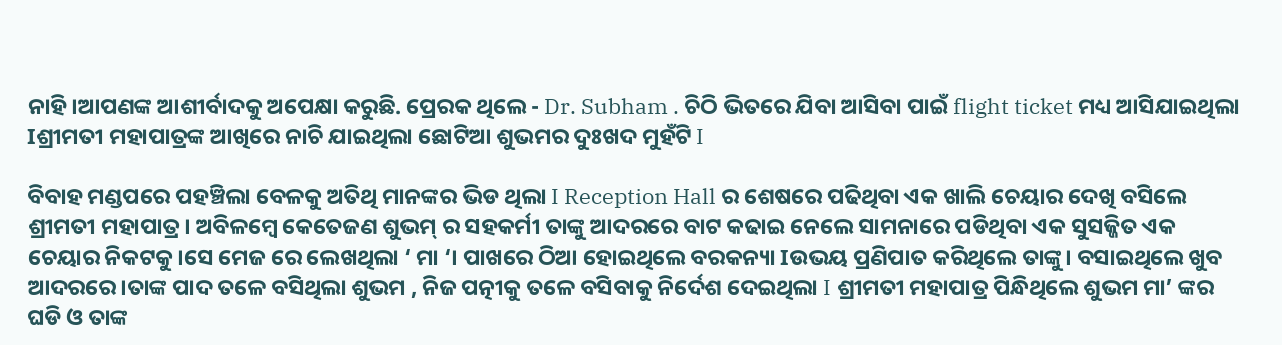ନାହି।ଆପଣଙ୍କ ଆଶୀର୍ବାଦକୁ ଅପେକ୍ଷା କରୁଛି. ପ୍ରେରକ ଥିଲେ - Dr. Subham . ଚିଠି ଭିତରେ ଯିବା ଆସିବା ପାଇଁ flight ticket ମଧ୍ୟ ଆସିଯାଇଥିଲା Iଶ୍ରୀମତୀ ମହାପାତ୍ରଙ୍କ ଆଖିରେ ନାଚି ଯାଇଥିଲା ଛୋଟିଆ ଶୁଭମର ଦୁଃଖଦ ମୁହଁଟି I

ବିବାହ ମଣ୍ଡପରେ ପହଞ୍ଚିଲା ବେଳକୁ ଅତିଥି ମାନଙ୍କର ଭିଡ ଥିଲା I Reception Hall ର ଶେଷରେ ପଢିଥିବା ଏକ ଖାଲି ଚେୟାର ଦେଖି ବସିଲେ ଶ୍ରୀମତୀ ମହାପାତ୍ର। ଅବିଳମ୍ବେ କେତେଜଣ ଶୁଭମ୍ ର ସହକର୍ମୀ ତାଙ୍କୁ ଆଦରରେ ବାଟ କଢାଇ ନେଲେ ସାମନାରେ ପଡିଥିବା ଏକ ସୁସଜ୍ଜିତ ଏକ ଚେୟାର ନିକଟକୁ।ସେ ମେଜ ରେ ଲେଖଥିଲା ‘ ମା ‘। ପାଖରେ ଠିଆ ହୋଇଥିଲେ ବରକନ୍ୟା Iଉଭୟ ପ୍ରଣିପାତ କରିଥିଲେ ତାଙ୍କୁ। ବସାଇଥିଲେ ଖୁବ ଆଦରରେ।ତାଙ୍କ ପାଦ ତଳେ ବସିଥିଲା ଶୁଭମ , ନିଜ ପତ୍ନୀକୁ ତଳେ ବସିବାକୁ ନିର୍ଦେଶ ଦେଇଥିଲା I ଶ୍ରୀମତୀ ମହାପାତ୍ର ପିନ୍ଧିଥିଲେ ଶୁଭମ ମା’ ଙ୍କର ଘଡି ଓ ତାଙ୍କ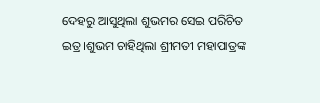ଦେହରୁ ଆସୁଥିଲା ଶୁଭମର ସେଇ ପରିଚିତ ଇତ୍ର।ଶୁଭମ ଚାହିଥିଲା ଶ୍ରୀମତୀ ମହାପାତ୍ରଙ୍କ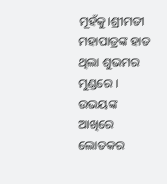ମୂହଁକୁ।ଶ୍ରୀମତୀ ମହାପାତ୍ରଙ୍କ ହାତ ଥିଲା ଶୁଭମର ମୁଣ୍ଡରେ । ଉଭୟଙ୍କ ଆଖିରେ ଲୋତକର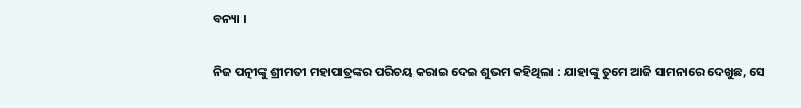ବନ୍ୟା ।

ନିଜ ପତ୍ନୀଙ୍କୁ ଶ୍ରୀମତୀ ମହାପାତ୍ରଙ୍କର ପରିଚୟ କରାଇ ଦେଇ ଶୁଭମ କହିଥିଲା : ଯାହାଙ୍କୁ ତୁମେ ଆଜି ସାମନାରେ ଦେଖୁଛ, ସେ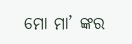ମୋ ମା’ ଙ୍କର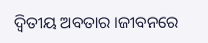ଦ୍ଵିତୀୟ ଅବତାର ।ଜୀବନରେ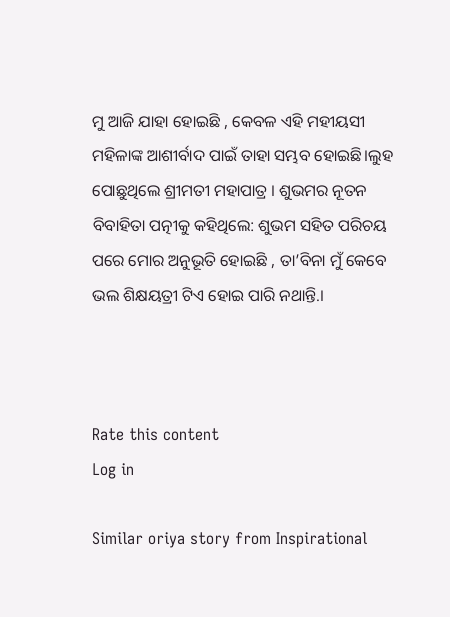ମୁ ଆଜି ଯାହା ହୋଇଛି , କେବଳ ଏହି ମହୀୟସୀ ମହିଳାଙ୍କ ଆଶୀର୍ବାଦ ପାଇଁ ତାହା ସମ୍ଭବ ହୋଇଛି।ଲୁହ ପୋଛୁଥିଲେ ଶ୍ରୀମତୀ ମହାପାତ୍ର । ଶୁଭମର ନୂତନ ବିବାହିତା ପତ୍ନୀକୁ କହିଥିଲେ: ଶୁଭମ ସହିତ ପରିଚୟ ପରେ ମୋର ଅନୁଭୂତି ହୋଇଛି , ତା’ବିନା ମୁଁ କେବେ ଭଲ ଶିକ୍ଷୟତ୍ରୀ ଟିଏ ହୋଇ ପାରି ନଥାନ୍ତି.।



Rate this content
Log in

Similar oriya story from Inspirational